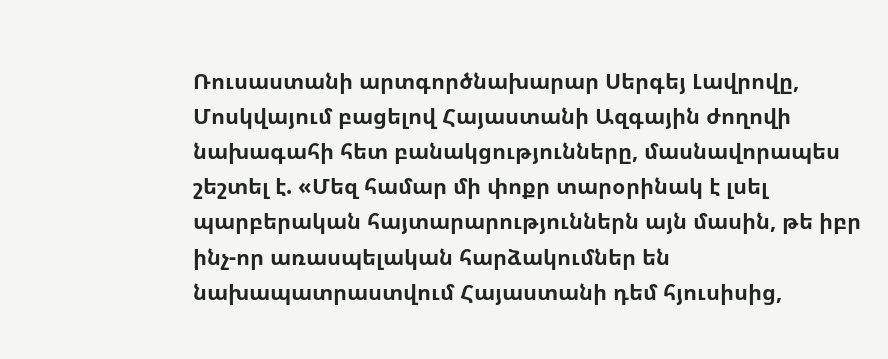Ռուսաստանի արտգործնախարար Սերգեյ Լավրովը, Մոսկվայում բացելով Հայաստանի Ազգային ժողովի նախագահի հետ բանակցությունները, մասնավորապես շեշտել է. «Մեզ համար մի փոքր տարօրինակ է լսել պարբերական հայտարարություններն այն մասին, թե իբր ինչ-որ առասպելական հարձակումներ են նախապատրաստվում Հայաստանի դեմ հյուսիսից,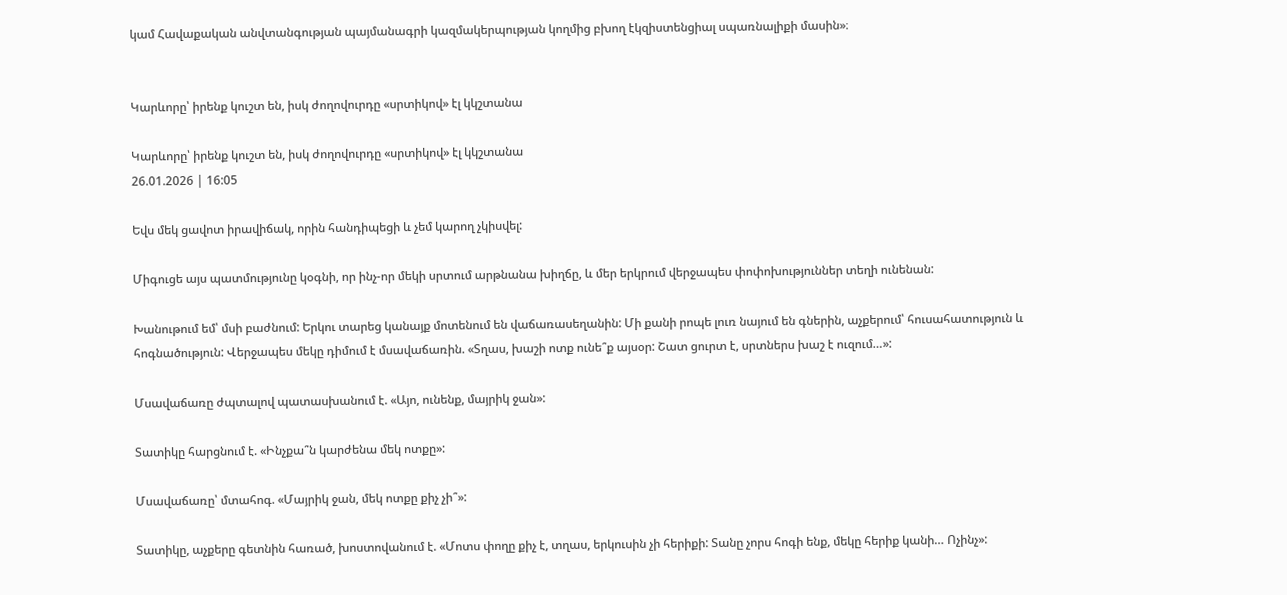կամ Հավաքական անվտանգության պայմանագրի կազմակերպության կողմից բխող էկզիստենցիալ սպառնալիքի մասին»։


Կարևորը՝ իրենք կուշտ են, իսկ ժողովուրդը «սրտիկով» էլ կկշտանա

Կարևորը՝ իրենք կուշտ են, իսկ ժողովուրդը «սրտիկով» էլ կկշտանա
26.01.2026 | 16:05

Եվս մեկ ցավոտ իրավիճակ, որին հանդիպեցի և չեմ կարող չկիսվել:

Միգուցե այս պատմությունը կօգնի, որ ինչ-որ մեկի սրտում արթնանա խիղճը, և մեր երկրում վերջապես փոփոխություններ տեղի ունենան:

Խանութում եմ՝ մսի բաժնում: Երկու տարեց կանայք մոտենում են վաճառասեղանին: Մի քանի րոպե լուռ նայում են գներին, աչքերում՝ հուսահատություն և հոգնածություն: Վերջապես մեկը դիմում է մսավաճառին. «Տղաս, խաշի ոտք ունե՞ք այսօր: Շատ ցուրտ է, սրտներս խաշ է ուզում…»:

Մսավաճառը ժպտալով պատասխանում է. «Այո, ունենք, մայրիկ ջան»:

Տատիկը հարցնում է. «Ինչքա՞ն կարժենա մեկ ոտքը»:

Մսավաճառը՝ մտահոգ. «Մայրիկ ջան, մեկ ոտքը քիչ չի՞»:

Տատիկը, աչքերը գետնին հառած, խոստովանում է. «Մոտս փողը քիչ է, տղաս, երկուսին չի հերիքի: Տանը չորս հոգի ենք, մեկը հերիք կանի… Ոչինչ»: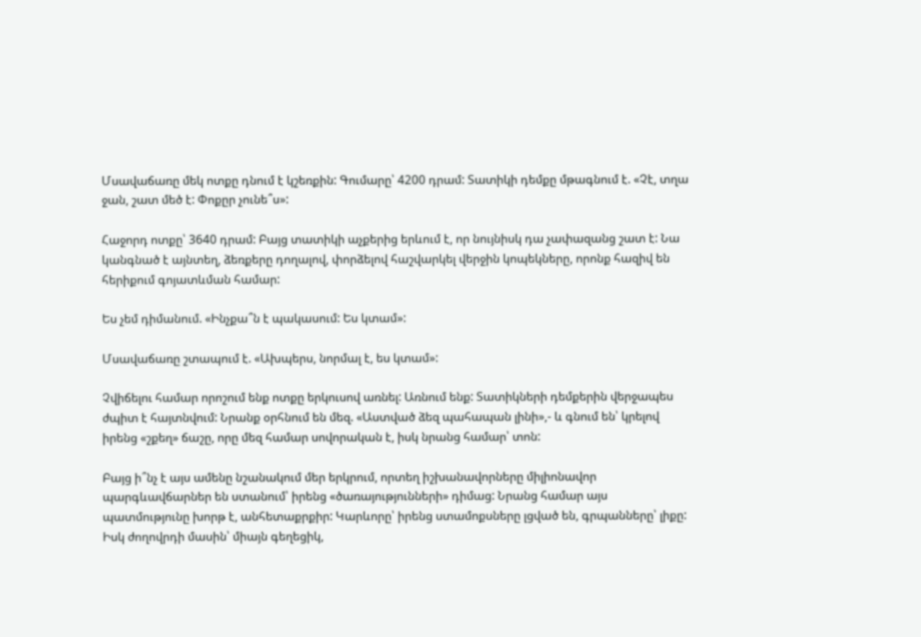Մսավաճառը մեկ ոտքը դնում է կշեռքին: Գումարը՝ 4200 դրամ: Տատիկի դեմքը մթագնում է. «Չէ, տղա ջան, շատ մեծ է: Փոքըր չունե՞ս»:

Հաջորդ ոտքը՝ 3640 դրամ: Բայց տատիկի աչքերից երևում է, որ նույնիսկ դա չափազանց շատ է: Նա կանգնած է այնտեղ, ձեռքերը դողալով, փորձելով հաշվարկել վերջին կոպեկները, որոնք հազիվ են հերիքում գոյատևման համար:

Ես չեմ դիմանում. «Ինչքա՞ն է պակասում: Ես կտամ»:

Մսավաճառը շտապում է. «Ախպերս, նորմալ է, ես կտամ»:

Չվիճելու համար որոշում ենք ոտքը երկուսով առնել: Առնում ենք: Տատիկների դեմքերին վերջապես ժպիտ է հայտնվում: Նրանք օրհնում են մեզ. «Աստված ձեզ պահապան լինի»,- և գնում են՝ կրելով իրենց «շքեղ» ճաշը, որը մեզ համար սովորական է, իսկ նրանց համար՝ տոն:

Բայց ի՞նչ է այս ամենը նշանակում մեր երկրում, որտեղ իշխանավորները միլիոնավոր պարգևավճարներ են ստանում՝ իրենց «ծառայությունների» դիմաց: Նրանց համար այս պատմությունը խորթ է, անհետաքրքիր: Կարևորը՝ իրենց ստամոքսները լցված են, գրպանները՝ լիքը: Իսկ ժողովրդի մասին՝ միայն գեղեցիկ,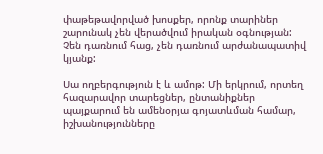փաթեթավորված խոսքեր, որոնք տարիներ շարունակ չեն վերածվում իրական օգնության: Չեն դառնում հաց, չեն դառնում արժանապատիվ կյանք:

Սա ողբերգություն է և ամոթ: Մի երկրում, որտեղ հազարավոր տարեցներ, ընտանիքներ պայքարում են ամենօրյա գոյատևման համար, իշխանությունները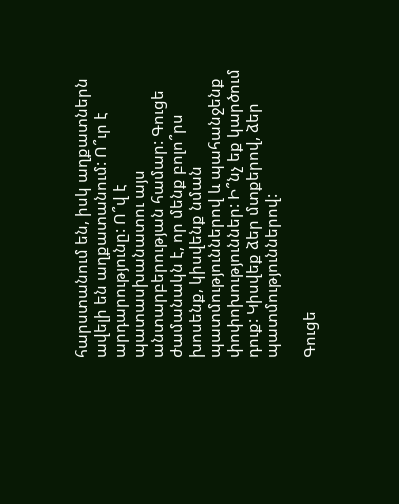հարստանում են, իսկ աղքատներն ավելի են աղքատանում: Ո՞ւր է արդարությունը: Ո՞վ է պատասխանատու այս անտարբերության համար: Գուցե ժամանակն է, որ մենք բոլո՞րս խոսենք, կիսվենք նման պատմություններով և պահանջենք փոփոխություններ: Ի՞նչ եք կարծում դուք: Կիսվեք ձեր մտքերով, ձեր պատմություններով:

Գուցե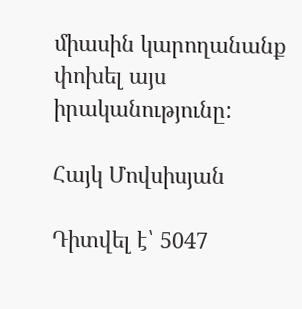միասին կարողանանք փոխել այս իրականությունը:

Հայկ Մովսիսյան

Դիտվել է՝ 5047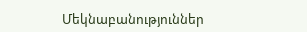Մեկնաբանություններ